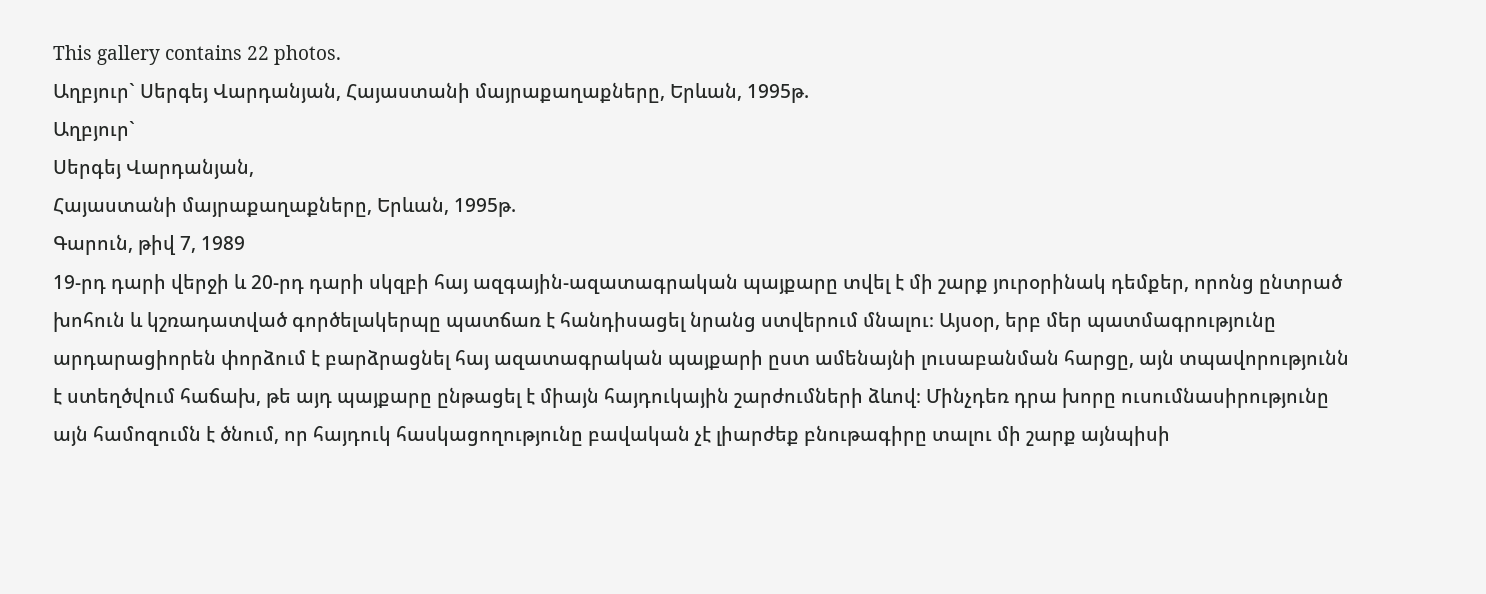This gallery contains 22 photos.
Աղբյուր` Սերգեյ Վարդանյան, Հայաստանի մայրաքաղաքները, Երևան, 1995թ.
Աղբյուր`
Սերգեյ Վարդանյան,
Հայաստանի մայրաքաղաքները, Երևան, 1995թ.
Գարուն, թիվ 7, 1989
19-րդ դարի վերջի և 20-րդ դարի սկզբի հայ ազգային-ազատագրական պայքարը տվել է մի շարք յուրօրինակ դեմքեր, որոնց ընտրած խոհուն և կշռադատված գործելակերպը պատճառ է հանդիսացել նրանց ստվերում մնալու։ Այսօր, երբ մեր պատմագրությունը արդարացիորեն փորձում է բարձրացնել հայ ազատագրական պայքարի ըստ ամենայնի լուսաբանման հարցը, այն տպավորությունն է ստեղծվում հաճախ, թե այդ պայքարը ընթացել է միայն հայդուկային շարժումների ձևով։ Մինչդեռ դրա խորը ուսումնասիրությունը այն համոզումն է ծնում, որ հայդուկ հասկացողությունը բավական չէ լիարժեք բնութագիրը տալու մի շարք այնպիսի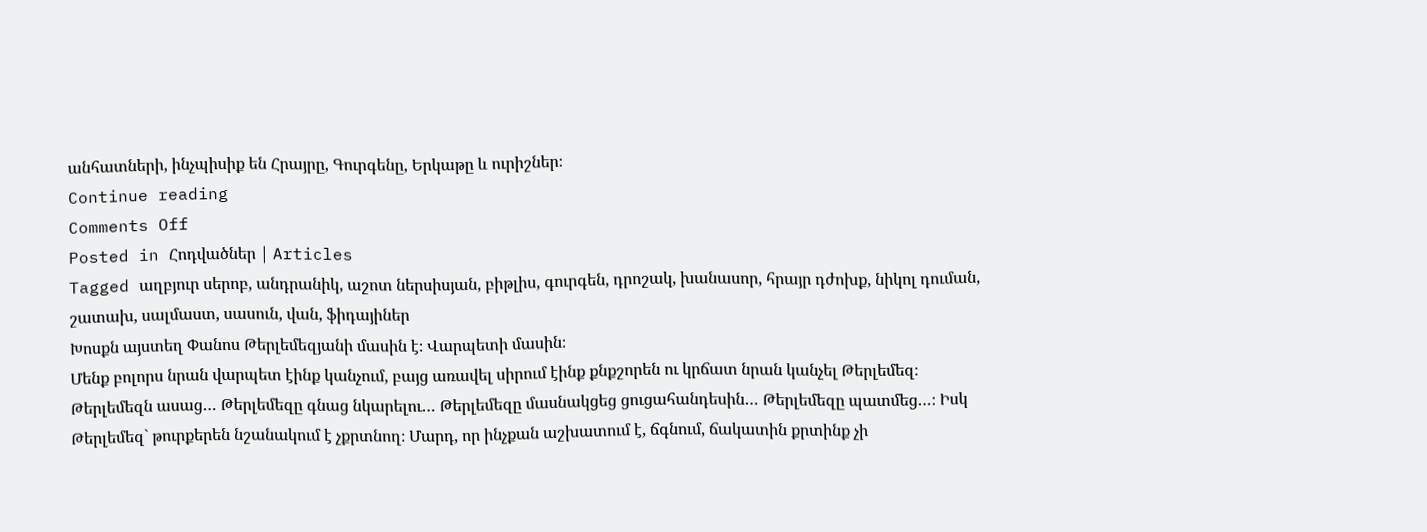անհատների, ինչպիսիք են Հրայրը, Գուրգենը, Երկաթը և ուրիշներ։
Continue reading
Comments Off
Posted in Հոդվածներ | Articles
Tagged աղբյուր սերոբ, անդրանիկ, աշոտ ներսիսյան, բիթլիս, գուրգեն, դրոշակ, խանասոր, հրայր դժոխք, նիկոլ դուման, շատախ, սալմաստ, սասուն, վան, ֆիդայիներ
Խոսքն այստեղ Փանոս Թերլեմեզյանի մասին է։ Վարպետի մասին։
Մենք բոլորս նրան վարպետ էինք կանչում, բայց առավել սիրում էինք քնքշորեն ու կրճատ նրան կանչել Թերլեմեզ։ Թերլեմեզն ասաց… Թերլեմեզը գնաց նկարելու… Թերլեմեզը մասնակցեց ցուցահանդեսին… Թերլեմեզը պատմեց…։ Իսկ Թերլեմեզ` թուրքերեն նշանակում է չքրտնող։ Մարդ, որ ինչքան աշխատում է, ճգնում, ճակատին քրտինք չի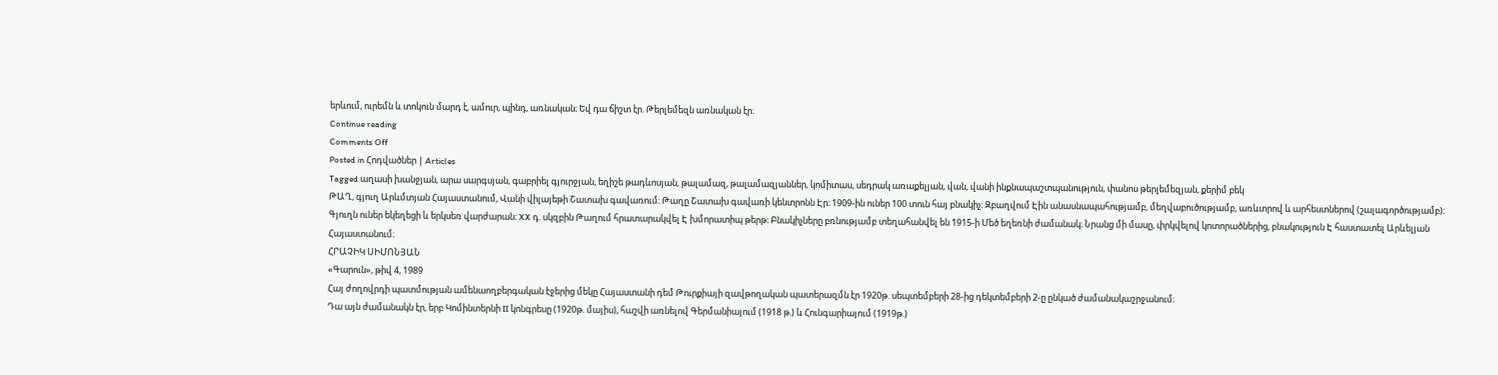երևում, ուրեմն և տոկուն մարդ է, ամուր, պինդ, առնական։ Եվ դա ճիշտ էր. Թերլեմեզն առնական էր։
Continue reading
Comments Off
Posted in Հոդվածներ | Articles
Tagged աղասի խանջյան, արա սարգսյան, գաբրիել գյուրջյան, եղիշե թադևոսյան, թալամազ, թալամազյաններ, կոմիտաս, սեդրակ առաքելյան, վան, վանի ինքնապաշտպանություն, փանոս թերլեմեզյան, քերիմ բեկ
ԹԱՂ, գյուղ Արևմտյան Հայաստանում, Վանի վիլայեթի Շատախ գավառում։ Թաղը Շատախ գավառի կենտրոնն Էր։ 1909-ին ուներ 100 տուն հայ բնակիչ։ Զբաղվում Էին անասնապահությամբ, մեղվաբուծությամբ, առևտրով և արհեստներով (շալագործությամբ)։ Գյուղն ուներ եկեղեցի և երկսեռ վարժարան։ XX դ. սկզբին Թաղում հրատարակվել Է խմորատիպ թերթ։ Բնակիչները բռնությամբ տեղահանվել են 1915-ի Մեծ եղեռնի ժամանակ։ Նրանց մի մասը, փրկվելով կոտորածներից, բնակություն Է հաստատել Արևելյան Հայաստանում։
ՀՐԱՉԻԿ ՍԻՄՈՆՅԱՆ
«Գարուն», թիվ 4, 1989
Հայ ժողովրդի պատմության ամենաողբերգական էջերից մեկը Հայաստանի դեմ Թուրքիայի զավթողական պատերազմն էր 1920թ. սեպտեմբերի 28-ից դեկտեմբերի 2-ը ընկած ժամանակաշրջանում։
Դա այն ժամանակն էր, երբ Կոմինտերնի II կոնգրեսը (1920թ. մայիս), հաշվի առնելով Գերմանիայում (1918 թ.) և Հունգարիայում (1919թ.)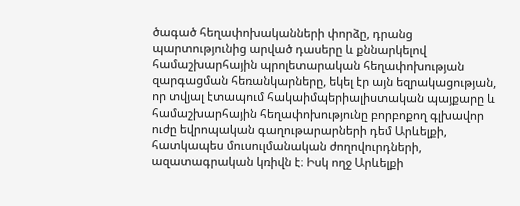ծագած հեղափոխականների փորձը, դրանց պարտությունից արված դասերը և քննարկելով համաշխարհային պրոլետարական հեղափոխության զարգացման հեռանկարները, եկել էր այն եզրակացության, որ տվյալ էտապում հակաիմպերիալիստական պայքարը և համաշխարհային հեղափոխությունը բորբոքող գլխավոր ուժը եվրոպական գաղութարարների դեմ Արևելքի, հատկապես մուսուլմանական ժողովուրդների, ազատագրական կռիվն է։ Իսկ ողջ Արևելքի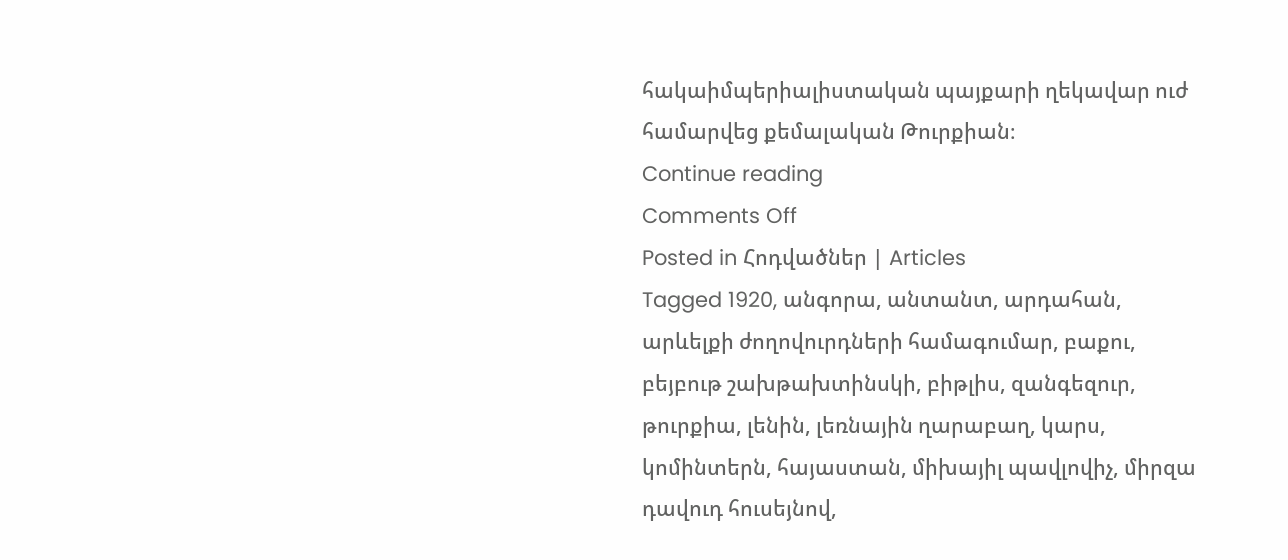հակաիմպերիալիստական պայքարի ղեկավար ուժ համարվեց քեմալական Թուրքիան։
Continue reading
Comments Off
Posted in Հոդվածներ | Articles
Tagged 1920, անգորա, անտանտ, արդահան, արևելքի ժողովուրդների համագումար, բաքու, բեյբութ շախթախտինսկի, բիթլիս, զանգեզուր, թուրքիա, լենին, լեռնային ղարաբաղ, կարս, կոմինտերն, հայաստան, միխայիլ պավլովիչ, միրզա դավուդ հուսեյնով,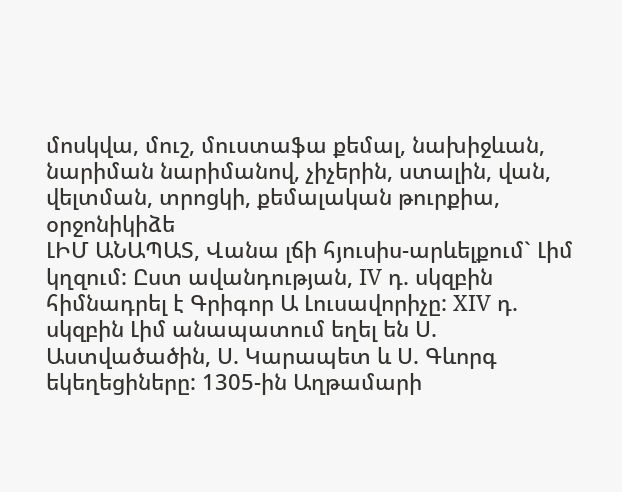մոսկվա, մուշ, մուստաֆա քեմալ, նախիջևան, նարիման նարիմանով, չիչերին, ստալին, վան, վելտման, տրոցկի, քեմալական թուրքիա, օրջոնիկիձե
ԼԻՄ ԱՆԱՊԱՏ, Վանա լճի հյուսիս-արևելքում` Լիմ կղզում: Ըստ ավանդության, IV դ. սկզբին հիմնադրել է Գրիգոր Ա Լուսավորիչը: XIV դ. սկզբին Լիմ անապատում եղել են Ս. Աստվածածին, Ս. Կարապետ և Ս. Գևորգ եկեղեցիները: 1305-ին Աղթամարի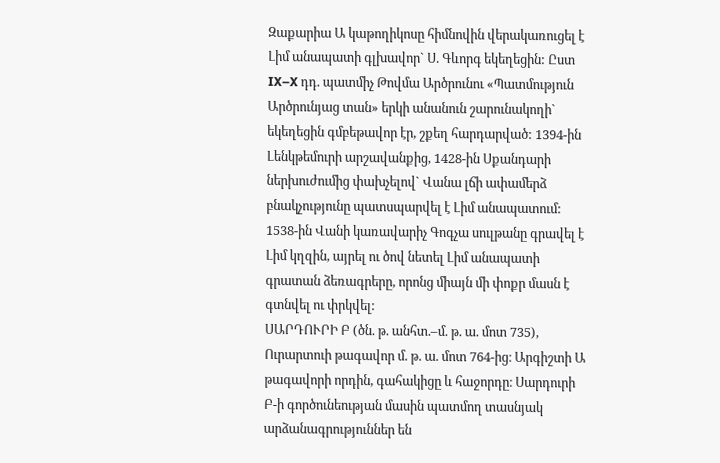Զաքարիա Ա կաթողիկոսը հիմնովին վերակառուցել է Լիմ անապատի գլխավոր` Ս. Գևորգ եկեղեցին: Ըստ IX–X դդ. պատմիչ Թովմա Արծրունու «Պատմություն Արծրունյաց տան» երկի անանուն շարունակողի` եկեղեցին գմբեթավոր էր, շքեղ հարդարված: 1394-ին Լենկթեմուրի արշավանքից, 1428-ին Սքանդարի ներխուժումից փախչելով` Վանա լճի ափամերձ բնակչությունը պատսպարվել է Լիմ անապատում: 1538-ին Վանի կառավարիչ Գոգչա սուլթանը գրավել է Լիմ կղզին, այրել ու ծով նետել Լիմ անապատի գրատան ձեռագրերը, որոնց միայն մի փոքր մասն է գտնվել ու փրկվել:
ՍԱՐԴՈՒՐԻ Բ (ծն. թ. անհտ.–մ. թ. ա. մոտ 735), Ուրարտուի թագավոր մ. թ. ա. մոտ 764-ից։ Արգիշտի Ա թագավորի որդին, գահակիցը և հաջորդը։ Սարդուրի Բ-ի գործունեության մասին պատմող տասնյակ արձանագրություններ են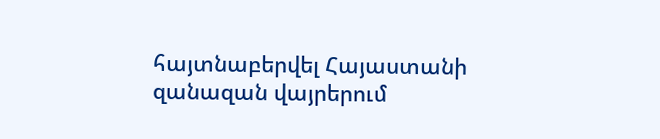հայտնաբերվել Հայաստանի զանազան վայրերում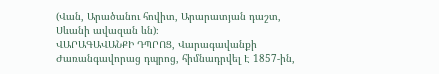(Վան, Արածանու հովիտ, Արարատյան դաշտ, Սևանի ավազան ևն)։
ՎԱՐԱԳԱՎԱՆՔԻ ԴՊՐՈՑ, Վարագավանքի Ժառանգավորաց դպրոց, հիմնադրվել Է 1857-ին,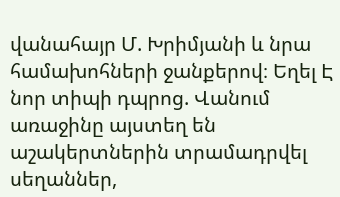վանահայր Մ. Խրիմյանի և նրա համախոհների ջանքերով։ Եղել Է նոր տիպի դպրոց. Վանում առաջինը այստեղ են աշակերտներին տրամադրվել սեղաններ,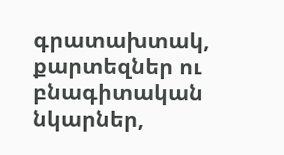գրատախտակ, քարտեզներ ու բնագիտական նկարներ,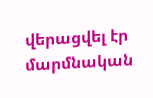վերացվել էր մարմնական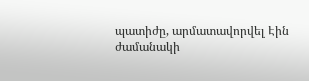պատիժը, արմատավորվել Էին ժամանակի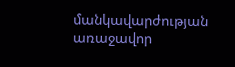մանկավարժության առաջավոր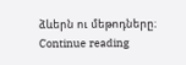ձևերն ու մեթոդները։ Continue reading